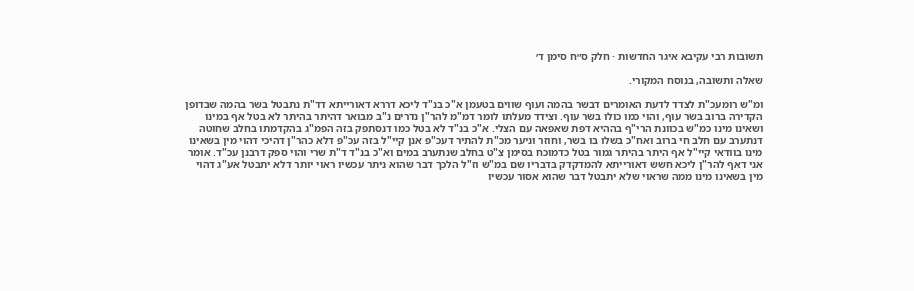תשובות רבי עקיבא איגר החדשות · חלק ס״ח סימן ד׳

שאלה ותשובה, בנוסח המקורי.

ומ"ש רומעכ"ת לצדד לדעת האומרים דבשר בהמה ועוף שווים בטעמן א"כ בנ"ד ליכא דררא דאורייתא דד"ת נתבטל בשר בהמה שבדופן הקדירה ברוב בשר עוף, והוי כמו כולו בשר עוף. וצידד מעלתו לומר דמ"מ להר"ן נדרים נ"ב מבואר דהיתר בהיתר לא בטל אף במינו ושאינו מינו כמ"ש בכוונת הרי"ף בההיא דפת שאפאה עם הצלי. א"כ בנ"ד לא בטל כמו דנסתפק בזה הפמ"ג בהקדמתו בחלב שחוטה דנתערב עם חלב חי ברוב ואח"כ בשלו בו בשר, וחוזר וניער מכ"ת להתיר דעכ"פ אנן קיי"ל בזה עכ"פ דלא כהר"ן דהיכי דהוי מין בשאינו מינו בוודאי קיי"ל אף היתר בהיתר גמור בטל כדמוכח בסימן צ"ט בחלב שנתערב במים וא"כ בנ"ד ד"ת שרי והוי ספק דרבנן עכ"ד. אומר אני דאף להר"ן ליכא חשש דאורייתא להמדקדק בדבריו שם במ"ש וז"ל הלכך דבר שהוא ניתר עכשיו ראוי יותר דלא יתבטל אע"ג דהוי מין בשאינו מינו ממה שראוי שלא יתבטל דבר שהוא אסור עכשיו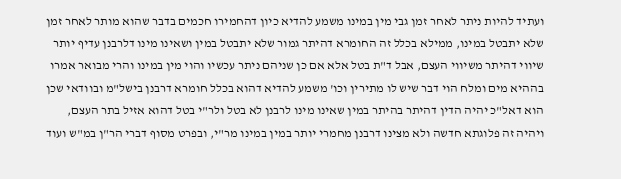ועתיד להיות ניתר לאחר זמן גבי מין במינו משמע להדיא כיון דהחמירו חכמים בדבר שהוא מותר לאחר זמן שלא יתבטל במינו, ממילא בכלל זה החומרא דהיתר גמור שלא יתבטל במין ושאינו מינו דלרבנן עדיף יותר שיווי דהיתר משיווי העצם, אבל ד"ת בטל אלא אם כן שניהם ניתר עכשיו והוי מין במינו והרי מבואר אמרו בההיא מים ומלח הוי דבר שיש לו מתירין וכו' משמע להדיא דהוא בכלל חומרא דרבנן בישל"מ ובוודאי שכן הוא דאל"כ יהיה הדין דהיתר בהיתר במין שאינו מינו לרבנן לא בטל ולר"י בטל דהוא אזיל בתר העצם, ויהיה זה פלוגתא חדשה ולא מצינו דרבנן מחמרי יותר במין במינו מר"י, ובפרט מסוף דברי הר"ן במ"ש ועוד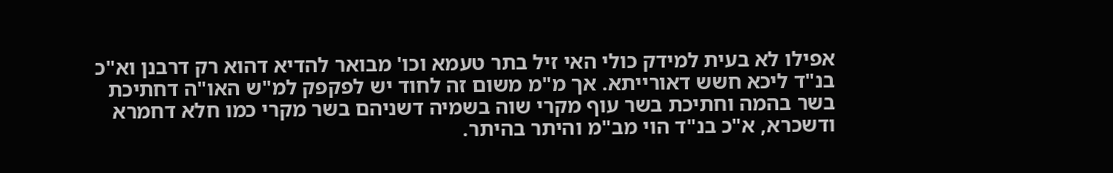אפילו לא בעית למידק כולי האי זיל בתר טעמא וכו' מבואר להדיא דהוא רק דרבנן וא"כ בנ"ד ליכא חשש דאורייתא. אך מ"מ משום זה לחוד יש לפקפק למ"ש האו"ה דחתיכת בשר בהמה וחתיכת בשר עוף מקרי שוה בשמיה דשניהם בשר מקרי כמו חלא דחמרא ודשכרא, א"כ בנ"ד הוי מב"מ והיתר בהיתר.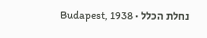נחלת הכלל · Budapest, 1938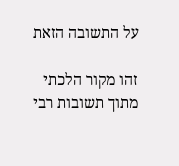על התשובה הזאת

זהו מקור הלכתי מתוך תשובות רבי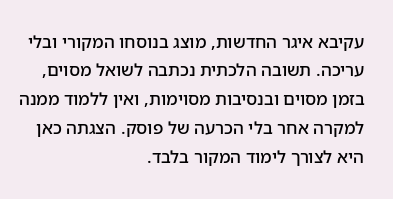עקיבא איגר החדשות, מוצג בנוסחו המקורי ובלי עריכה. תשובה הלכתית נכתבה לשואל מסוים, בזמן מסוים ובנסיבות מסוימות, ואין ללמוד ממנה למקרה אחר בלי הכרעה של פוסק. הצגתה כאן היא לצורך לימוד המקור בלבד.